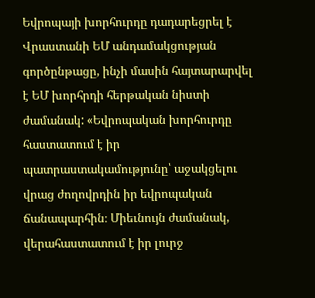Եվրոպայի խորհուրդը դադարեցրել է Վրաստանի ԵՄ անդամակցության գործընթացը, ինչի մասին հայտարարվել է ԵՄ խորհրդի հերթական նիստի ժամանակ: «Եվրոպական խորհուրդը հաստատում է իր պատրաստակամությունը՝ աջակցելու վրաց ժողովրդին իր եվրոպական ճանապարհին։ Միեւնույն ժամանակ, վերահաստատում է իր լուրջ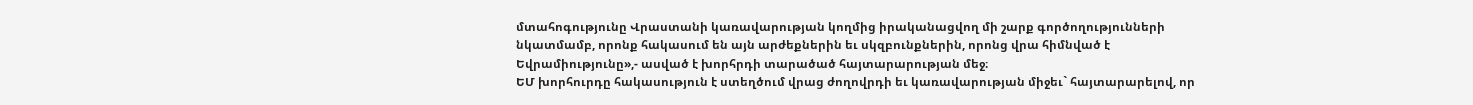մտահոգությունը Վրաստանի կառավարության կողմից իրականացվող մի շարք գործողությունների նկատմամբ, որոնք հակասում են այն արժեքներին եւ սկզբունքներին, որոնց վրա հիմնված է Եվրամիությունը»,- ասված է խորհրդի տարածած հայտարարության մեջ։
ԵՄ խորհուրդը հակասություն է ստեղծում վրաց ժողովրդի եւ կառավարության միջեւ` հայտարարելով, որ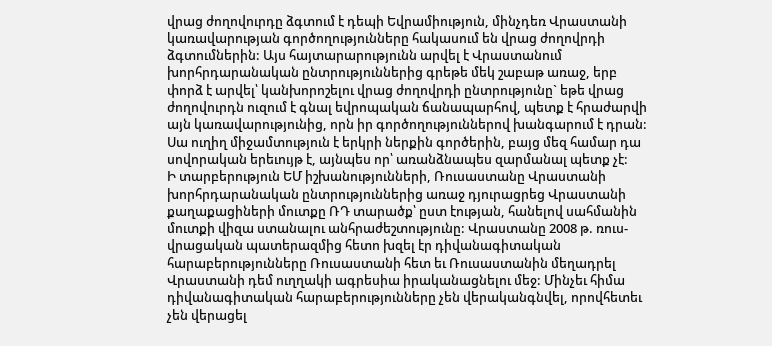վրաց ժողովուրդը ձգտում է դեպի Եվրամիություն, մինչդեռ Վրաստանի կառավարության գործողությունները հակասում են վրաց ժողովրդի ձգտումներին: Այս հայտարարությունն արվել է Վրաստանում խորհրդարանական ընտրություններից գրեթե մեկ շաբաթ առաջ, երբ փորձ է արվել՝ կանխորոշելու վրաց ժողովրդի ընտրությունը` եթե վրաց ժողովուրդն ուզում է գնալ եվրոպական ճանապարհով, պետք է հրաժարվի այն կառավարությունից, որն իր գործողություններով խանգարում է դրան: Սա ուղիղ միջամտություն է երկրի ներքին գործերին, բայց մեզ համար դա սովորական երեւույթ է, այնպես որ՝ առանձնապես զարմանալ պետք չէ:
Ի տարբերություն ԵՄ իշխանությունների, Ռուսաստանը Վրաստանի խորհրդարանական ընտրություններից առաջ դյուրացրեց Վրաստանի քաղաքացիների մուտքը ՌԴ տարածք՝ ըստ էության, հանելով սահմանին մուտքի վիզա ստանալու անհրաժեշտությունը: Վրաստանը 2008 թ. ռուս-վրացական պատերազմից հետո խզել էր դիվանագիտական հարաբերությունները Ռուսաստանի հետ եւ Ռուսաստանին մեղադրել Վրաստանի դեմ ուղղակի ագրեսիա իրականացնելու մեջ: Մինչեւ հիմա դիվանագիտական հարաբերությունները չեն վերականգնվել, որովհետեւ չեն վերացել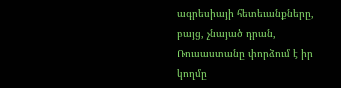ագրեսիայի հետեւանքները, բայց, չնայած դրան, Ռուսաստանը փորձում է իր կողմը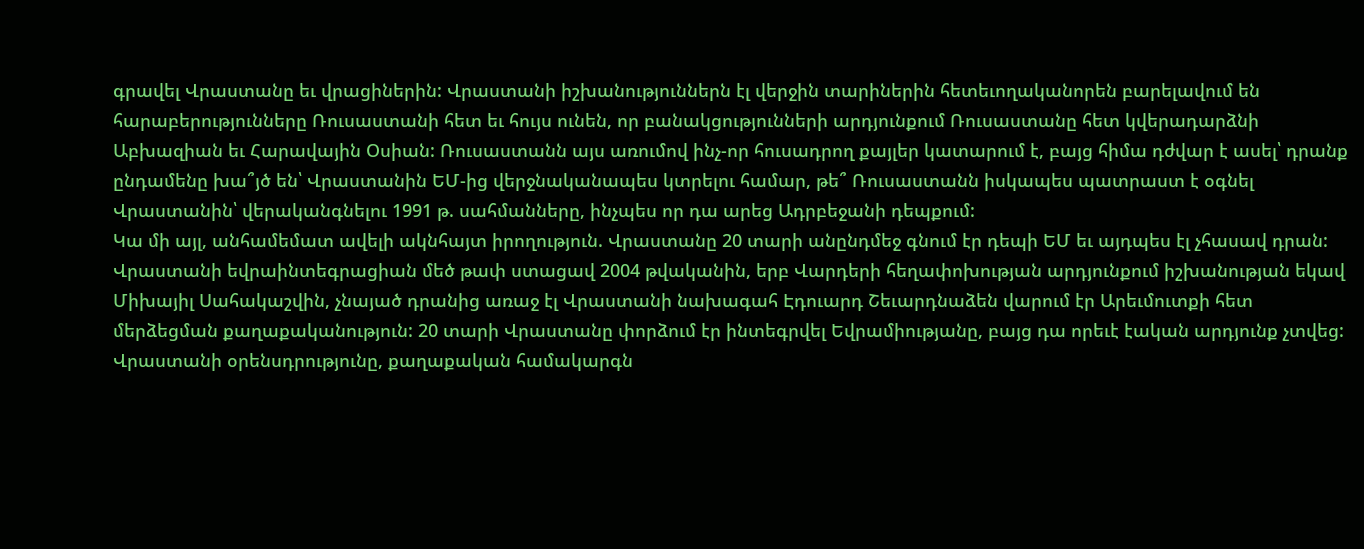գրավել Վրաստանը եւ վրացիներին: Վրաստանի իշխանություններն էլ վերջին տարիներին հետեւողականորեն բարելավում են հարաբերությունները Ռուսաստանի հետ եւ հույս ունեն, որ բանակցությունների արդյունքում Ռուսաստանը հետ կվերադարձնի Աբխազիան եւ Հարավային Օսիան: Ռուսաստանն այս առումով ինչ-որ հուսադրող քայլեր կատարում է, բայց հիմա դժվար է ասել՝ դրանք ընդամենը խա՞յծ են՝ Վրաստանին ԵՄ-ից վերջնականապես կտրելու համար, թե՞ Ռուսաստանն իսկապես պատրաստ է օգնել Վրաստանին՝ վերականգնելու 1991 թ. սահմանները, ինչպես որ դա արեց Ադրբեջանի դեպքում:
Կա մի այլ, անհամեմատ ավելի ակնհայտ իրողություն. Վրաստանը 20 տարի անընդմեջ գնում էր դեպի ԵՄ եւ այդպես էլ չհասավ դրան: Վրաստանի եվրաինտեգրացիան մեծ թափ ստացավ 2004 թվականին, երբ Վարդերի հեղափոխության արդյունքում իշխանության եկավ Միխայիլ Սահակաշվին, չնայած դրանից առաջ էլ Վրաստանի նախագահ Էդուարդ Շեւարդնաձեն վարում էր Արեւմուտքի հետ մերձեցման քաղաքականություն: 20 տարի Վրաստանը փորձում էր ինտեգրվել Եվրամիությանը, բայց դա որեւէ էական արդյունք չտվեց: Վրաստանի օրենսդրությունը, քաղաքական համակարգն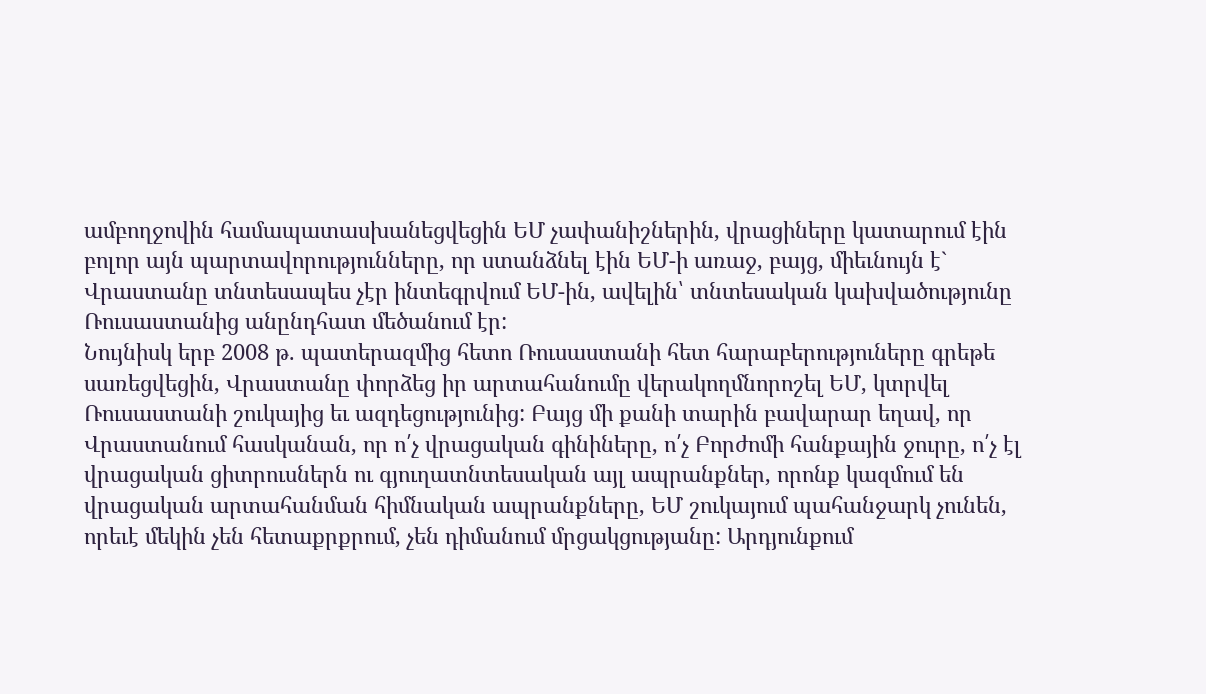ամբողջովին համապատասխանեցվեցին ԵՄ չափանիշներին, վրացիները կատարում էին բոլոր այն պարտավորությունները, որ ստանձնել էին ԵՄ-ի առաջ, բայց, միեւնույն է` Վրաստանը տնտեսապես չէր ինտեգրվում ԵՄ-ին, ավելին՝ տնտեսական կախվածությունը Ռուսաստանից անընդհատ մեծանում էր:
Նույնիսկ երբ 2008 թ. պատերազմից հետո Ռուսաստանի հետ հարաբերություները գրեթե սառեցվեցին, Վրաստանը փորձեց իր արտահանումը վերակողմնորոշել ԵՄ, կտրվել Ռուսաստանի շուկայից եւ ազդեցությունից: Բայց մի քանի տարին բավարար եղավ, որ Վրաստանում հասկանան, որ ո՛չ վրացական գինիները, ո՛չ Բորժոմի հանքային ջուրը, ո՛չ էլ վրացական ցիտրուսներն ու գյուղատնտեսական այլ ապրանքներ, որոնք կազմում են վրացական արտահանման հիմնական ապրանքները, ԵՄ շուկայում պահանջարկ չունեն, որեւէ մեկին չեն հետաքրքրում, չեն դիմանում մրցակցությանը: Արդյունքում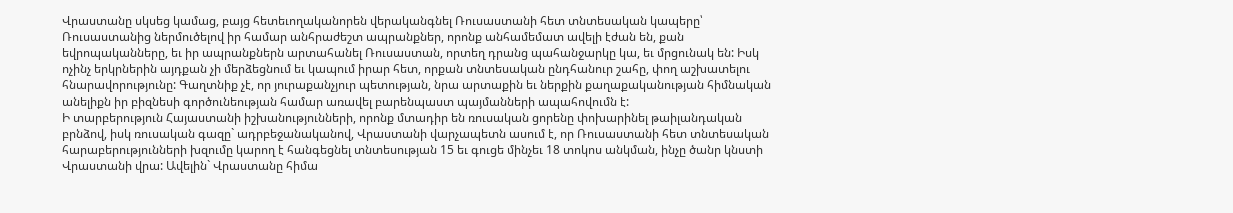Վրաստանը սկսեց կամաց, բայց հետեւողականորեն վերականգնել Ռուսաստանի հետ տնտեսական կապերը՝ Ռուսաստանից ներմուծելով իր համար անհրաժեշտ ապրանքներ, որոնք անհամեմատ ավելի էժան են, քան եվրոպականները, եւ իր ապրանքներն արտահանել Ռուսաստան, որտեղ դրանց պահանջարկը կա, եւ մրցունակ են: Իսկ ոչինչ երկրներին այդքան չի մերձեցնում եւ կապում իրար հետ, որքան տնտեսական ընդհանուր շահը, փող աշխատելու հնարավորությունը: Գաղտնիք չէ, որ յուրաքանչյուր պետության, նրա արտաքին եւ ներքին քաղաքականության հիմնական անելիքն իր բիզնեսի գործունեության համար առավել բարենպաստ պայմանների ապահովումն է:
Ի տարբերություն Հայաստանի իշխանությունների, որոնք մտադիր են ռուսական ցորենը փոխարինել թաիլանդական բրնձով, իսկ ռուսական գազը` ադրբեջանականով, Վրաստանի վարչապետն ասում է, որ Ռուսաստանի հետ տնտեսական հարաբերությունների խզումը կարող է հանգեցնել տնտեսության 15 եւ գուցե մինչեւ 18 տոկոս անկման, ինչը ծանր կնստի Վրաստանի վրա: Ավելին` Վրաստանը հիմա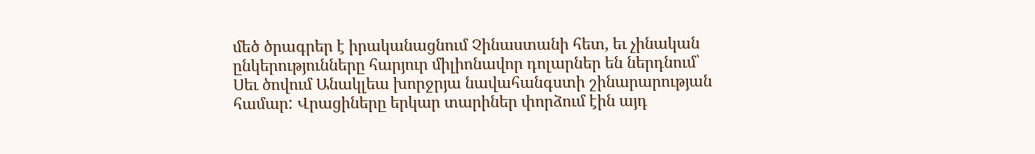մեծ ծրագրեր է իրականացնում Չինաստանի հետ, եւ չինական ընկերությունները հարյուր միլիոնավոր դոլարներ են ներդնում՝ Սեւ ծովում Անակլեա խորջրյա նավահանգստի շինարարության համար: Վրացիները երկար տարիներ փորձում էին այդ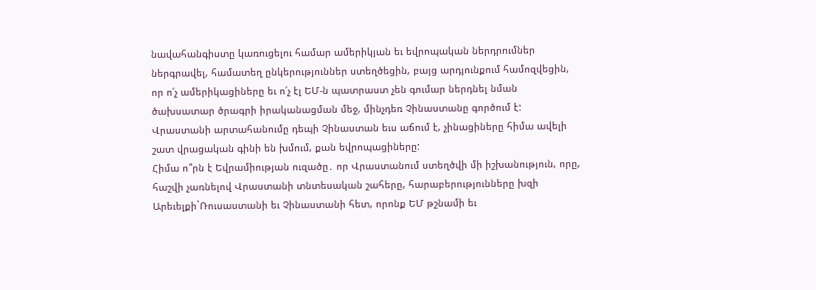նավահանգիստը կառուցելու համար ամերիկյան եւ եվրոպական ներդրումներ ներգրավել, համատեղ ընկերություններ ստեղծեցին, բայց արդյունքում համոզվեցին, որ ո՛չ ամերիկացիները եւ ո՛չ էլ ԵՄ-ն պատրաստ չեն գումար ներդնել նման ծախսատար ծրագրի իրականացման մեջ, մինչդեռ Չինաստանը գործում է: Վրաստանի արտահանումը դեպի Չինաստան եւս աճում է, չինացիները հիմա ավելի շատ վրացական գինի են խմում, քան եվրոպացիները:
Հիմա ո՞րն է Եվրամիության ուզածը․ որ Վրաստանում ստեղծվի մի իշխանություն, որը, հաշվի չառնելով Վրաստանի տնտեսական շահերը, հարաբերությունները խզի Արեւելքի`Ռուսաստանի եւ Չինաստանի հետ, որոնք ԵՄ թշնամի եւ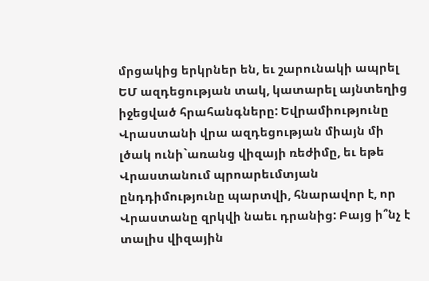մրցակից երկրներ են, եւ շարունակի ապրել ԵՄ ազդեցության տակ, կատարել այնտեղից իջեցված հրահանգները: Եվրամիությունը Վրաստանի վրա ազդեցության միայն մի լծակ ունի`առանց վիզայի ռեժիմը, եւ եթե Վրաստանում պրոարեւմտյան ընդդիմությունը պարտվի, հնարավոր է, որ Վրաստանը զրկվի նաեւ դրանից: Բայց ի՞նչ է տալիս վիզային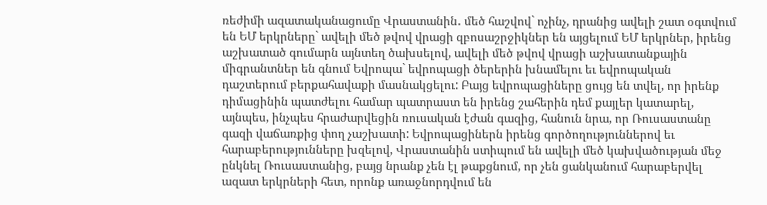ռեժիմի ազատականացումը Վրաստանին․ մեծ հաշվով` ոչինչ, դրանից ավելի շատ օգտվում են ԵՄ երկրները` ավելի մեծ թվով վրացի զբոսաշրջիկներ են այցելում ԵՄ երկրներ, իրենց աշխատած գումարն այնտեղ ծախսելով, ավելի մեծ թվով վրացի աշխատանքային միգրանտներ են գնում Եվրոպա` եվրոպացի ծերերին խնամելու եւ եվրոպական դաշտերում բերքահավաքի մասնակցելու: Բայց եվրոպացիները ցույց են տվել, որ իրենք դիմացինին պատժելու համար պատրաստ են իրենց շահերին դեմ քայլեր կատարել, այնպես, ինչպես հրաժարվեցին ռուսական էժան գազից, հանուն նրա, որ Ռուսաստանը գազի վաճառքից փող չաշխատի: Եվրոպացիներն իրենց գործողություններով եւ հարաբերությունները խզելով, Վրաստանին ստիպում են ավելի մեծ կախվածության մեջ ընկնել Ռուսաստանից, բայց նրանք չեն էլ թաքցնում, որ չեն ցանկանում հարաբերվել ազատ երկրների հետ, որոնք առաջնորդվում են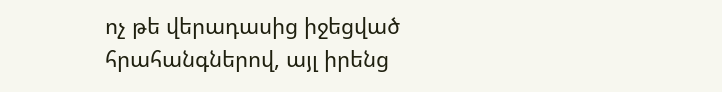ոչ թե վերադասից իջեցված հրահանգներով, այլ իրենց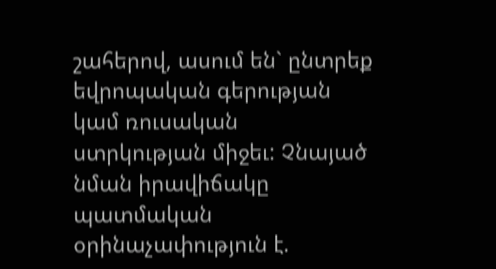շահերով, ասում են` ընտրեք եվրոպական գերության կամ ռուսական ստրկության միջեւ: Չնայած նման իրավիճակը պատմական օրինաչափություն է.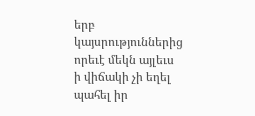երբ կայսրություններից որեւէ մեկն այլեւս ի վիճակի չի եղել պահել իր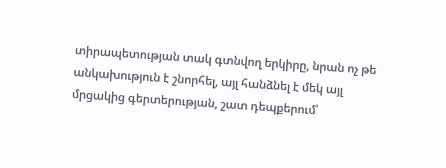տիրապետության տակ գտնվող երկիրը, նրան ոչ թե անկախություն է շնորհել, այլ հանձնել է մեկ այլ մրցակից գերտերության, շատ դեպքերում՝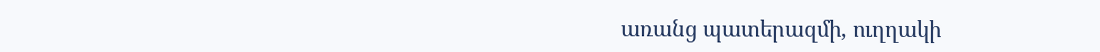առանց պատերազմի, ուղղակի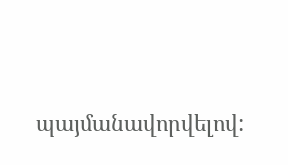պայմանավորվելով: